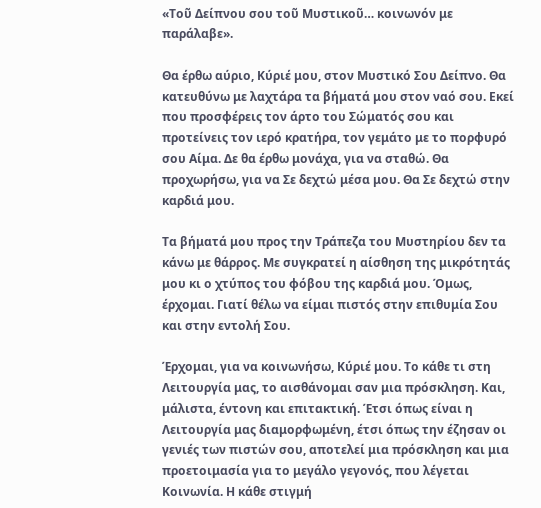«Τοῦ Δείπνου σου τοῦ Μυστικοῦ… κοινωνόν με παράλαβε».

Θα έρθω αύριο, Κύριέ μου, στον Μυστικό Σου Δείπνο. Θα κατευθύνω με λαχτάρα τα βήματά μου στον ναό σου. Εκεί που προσφέρεις τον άρτο του Σώματός σου και προτείνεις τον ιερό κρατήρα, τον γεμάτο με το πορφυρό σου Αίμα. Δε θα έρθω μονάχα, για να σταθώ. Θα προχωρήσω, για να Σε δεχτώ μέσα μου. Θα Σε δεχτώ στην καρδιά μου.

Τα βήματά μου προς την Τράπεζα του Μυστηρίου δεν τα κάνω με θάρρος. Με συγκρατεί η αίσθηση της μικρότητάς μου κι ο χτύπος του φόβου της καρδιά μου. Όμως, έρχομαι. Γιατί θέλω να είμαι πιστός στην επιθυμία Σου και στην εντολή Σου.

Έρχομαι, για να κοινωνήσω, Κύριέ μου. Το κάθε τι στη Λειτουργία μας, το αισθάνομαι σαν μια πρόσκληση. Και, μάλιστα, έντονη και επιτακτική. Έτσι όπως είναι η Λειτουργία μας διαμορφωμένη, έτσι όπως την έζησαν οι γενιές των πιστών σου, αποτελεί μια πρόσκληση και μια προετοιμασία για το μεγάλο γεγονός, που λέγεται Κοινωνία. Η κάθε στιγμή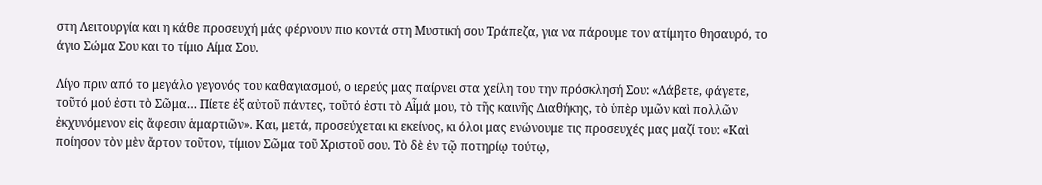στη Λειτουργία και η κάθε προσευχή μάς φέρνουν πιο κοντά στη Μυστική σου Τράπεζα, για να πάρουμε τον ατίμητο θησαυρό, το άγιο Σώμα Σου και το τίμιο Αίμα Σου.

Λίγο πριν από το μεγάλο γεγονός του καθαγιασμού, ο ιερεύς μας παίρνει στα χείλη του την πρόσκλησή Σου: «Λάβετε, φάγετε, τοῦτό μού ἐστι τὸ Σῶμα… Πίετε ἐξ αὐτοῦ πάντες, τοῦτό ἐστι τὸ Αἷμά μου, τὸ τῆς καινῆς Διαθήκης, τὸ ὑπὲρ υμῶν καὶ πολλῶν ἐκχυνόμενον εἰς ἄφεσιν ἁμαρτιῶν». Και, μετά, προσεύχεται κι εκείνος, κι όλοι μας ενώνουμε τις προσευχές μας μαζί του: «Καὶ ποίησον τὸν μὲν ἄρτον τοῦτον, τίμιον Σῶμα τοῦ Χριστοῦ σου. Τὸ δὲ ἐν τῷ ποτηρίῳ τούτῳ,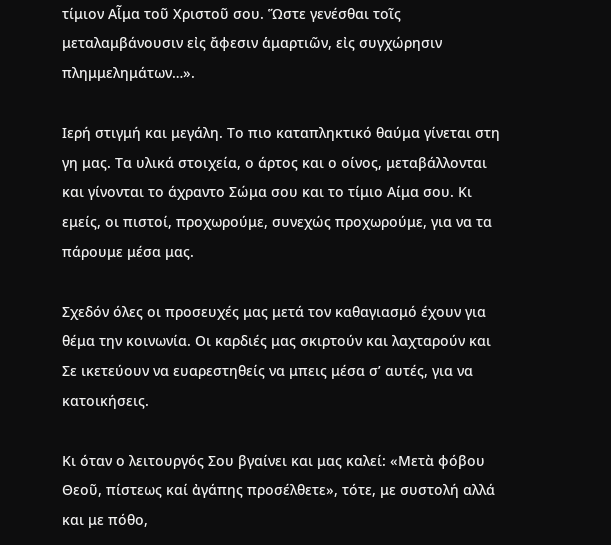τίμιον Αἷμα τοῦ Χριστοῦ σου. Ὥστε γενέσθαι τοῖς μεταλαμβάνουσιν εἰς ἄφεσιν ἁμαρτιῶν, εἰς συγχώρησιν πλημμελημάτων…».

Ιερή στιγμή και μεγάλη. Το πιο καταπληκτικό θαύμα γίνεται στη γη μας. Τα υλικά στοιχεία, ο άρτος και ο οίνος, μεταβάλλονται και γίνονται το άχραντο Σώμα σου και το τίμιο Αίμα σου. Κι εμείς, οι πιστοί, προχωρούμε, συνεχώς προχωρούμε, για να τα πάρουμε μέσα μας.

Σχεδόν όλες οι προσευχές μας μετά τον καθαγιασμό έχουν για θέμα την κοινωνία. Οι καρδιές μας σκιρτούν και λαχταρούν και Σε ικετεύουν να ευαρεστηθείς να μπεις μέσα σ’ αυτές, για να κατοικήσεις.

Κι όταν ο λειτουργός Σου βγαίνει και μας καλεί: «Μετὰ φόβου Θεοῦ, πίστεως καί ἀγάπης προσέλθετε», τότε, με συστολή αλλά και με πόθο,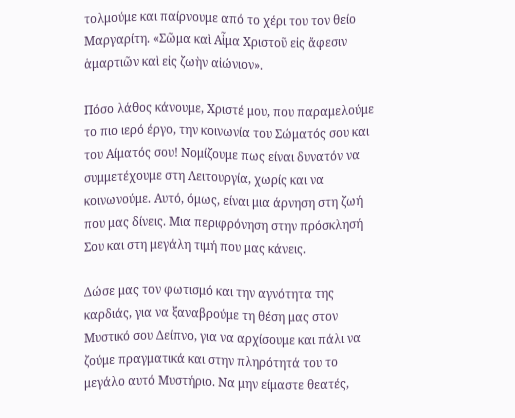τολμούμε και παίρνουμε από το χέρι του τον θείο Μαργαρίτη. «Σῶμα καὶ Αἷμα Χριστοῦ εἰς ἄφεσιν ἁμαρτιῶν καὶ εἰς ζωὴν αἰώνιον».

Πόσο λάθος κάνουμε, Χριστέ μου, που παραμελούμε το πιο ιερό έργο, την κοινωνία του Σώματός σου και του Αίματός σου! Νομίζουμε πως είναι δυνατόν να συμμετέχουμε στη Λειτουργία, χωρίς και να κοινωνούμε. Αυτό, όμως, είναι μια άρνηση στη ζωή που μας δίνεις. Μια περιφρόνηση στην πρόσκλησή Σου και στη μεγάλη τιμή που μας κάνεις.

Δώσε μας τον φωτισμό και την αγνότητα της καρδιάς, για να ξαναβρούμε τη θέση μας στον Μυστικό σου Δείπνο, για να αρχίσουμε και πάλι να ζούμε πραγματικά και στην πληρότητά του το μεγάλο αυτό Μυστήριο. Να μην είμαστε θεατές,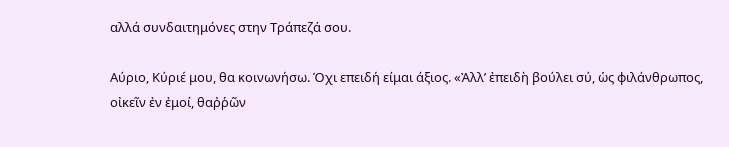αλλά συνδαιτημόνες στην Τράπεζά σου.

Αύριο, Κύριέ μου, θα κοινωνήσω. Όχι επειδή είμαι άξιος. «Ἀλλ’ ἐπειδὴ βούλει σύ, ὡς φιλάνθρωπος, οἰκεῖν ἐν ἐμοί, θαῤῥῶν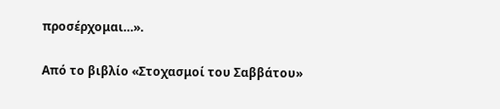προσέρχομαι…».

Από το βιβλίο «Στοχασμοί του Σαββάτου»